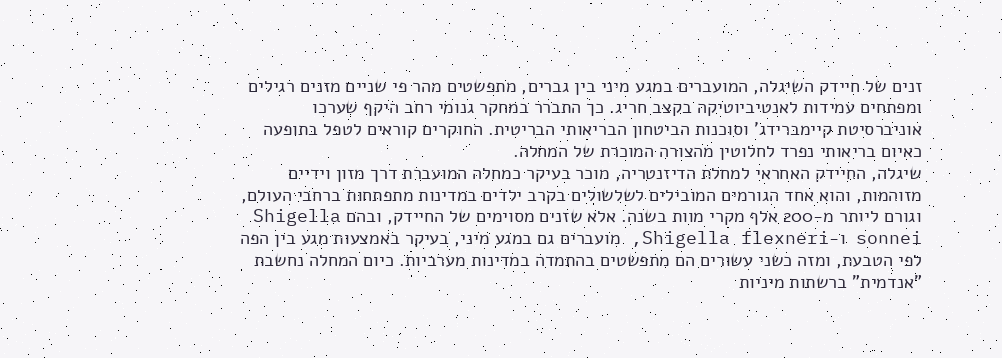זנים של חיידק השיגלה, המועברים במגע מיני בין גברים, מתפשטים מהר פי שניים מזנים רגילים ומפתחים עמידות לאנטיביוטיקה בקצב חריג. כך התברר במחקר גנומי רחב היקף שערכו אוניברסיטת קיימברידג' וסוכנות הביטחון הבריאותי הבריטית. החוקרים קוראים לטפל בתופעה כאיום בריאותי נפרד לחלוטין מהצורה המוכרת של המחלה.
שיגלה, החיידק האחראי למחלת הדיזנטריה, מוכר בעיקר כמחלה המועברת דרך מזון וידיים מזוהמות, והוא אחד הגורמים המובילים לשלשולים בקרב ילדים במדינות מתפתחות ברחבי העולם, וגורם ליותר מ-200 אלף מקרי מוות בשנה. אלא שזנים מסוימים של החיידק, ובהם Shigella sonnei ו-Shigella flexneri, מועברים גם במגע מיני, בעיקר באמצעות מגע בין הפה לפי הטבעת, ומזה כשני עשורים הם מתפשטים בהתמדה במדינות מערביות. כיום המחלה נחשבת "אנדמית" ברשתות מיניות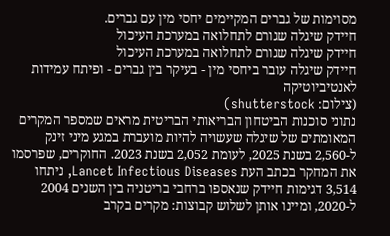מסוימות של גברים המקיימים יחסי מין עם גברים.
חיידק שיגלה שגורם לתחלואה במערכת העיכול
חיידק שיגלה שגורם לתחלואה במערכת העיכול
חיידק שיגלה עובר ביחסי מין - בעיקר בין גברים - ופיתח עמידות לאנטיביוטיקה
(צילום: shutterstock)
נתוני סוכנות הביטחון הבריאותי הבריטית מראים שמספר המקרים המאומתים של שיגלה שעשויה להיות מועברת במגע מיני זינק ל-2,560 בשנת 2025, לעומת 2,052 בשנת 2023. החוקרים, שפרסמו את המחקר בכתב העת Lancet Infectious Diseases, ניתחו 3,514 דגימות חיידק שנאספו ברחבי בריטניה בין השנים 2004 ל-2020, ומיינו אותן לשלוש קבוצות: מקרים בקרב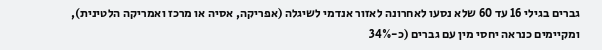גברים בגילי 16 עד 60 שלא נסעו לאחרונה לאזור אנדמי לשיגלה (אפריקה, אסיה או מרכז ואמריקה הלטינית), ומקיימים כנראה יחסי מין עם גברים (כ-34%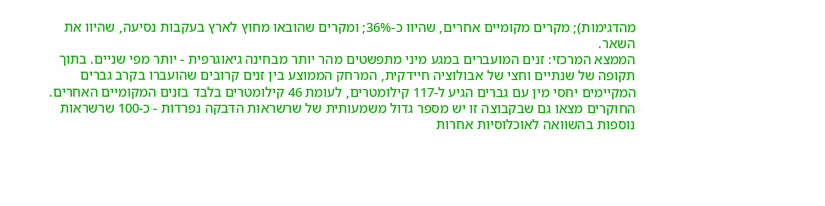מהדגימות); מקרים מקומיים אחרים, שהיוו כ-36%; ומקרים שהובאו מחוץ לארץ בעקבות נסיעה, שהיוו את השאר.
הממצא המרכזי: זנים המועברים במגע מיני מתפשטים מהר יותר מבחינה גיאוגרפית - יותר מפי שניים. בתוך תקופה של שנתיים וחצי של אבולוציה חיידקית, המרחק הממוצע בין זנים קרובים שהועברו בקרב גברים המקיימים יחסי מין עם גברים הגיע ל-117 קילומטרים, לעומת 46 קילומטרים בלבד בזנים המקומיים האחרים. החוקרים מצאו גם שבקבוצה זו יש מספר גדול משמעותית של שרשראות הדבקה נפרדות - כ-100 שרשראות נוספות בהשוואה לאוכלוסיות אחרות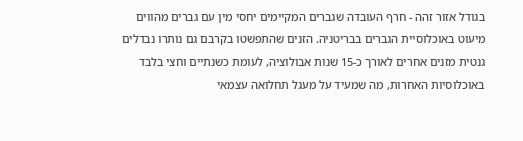בגודל אזור זהה - חרף העובדה שגברים המקיימים יחסי מין עם גברים מהווים מיעוט באוכלוסיית הגברים בבריטניה. הזנים שהתפשטו בקרבם גם נותרו נבדלים גנטית מזנים אחרים לאורך כ-15 שנות אבולוציה, לעומת כשנתיים וחצי בלבד באוכלוסיות האחרות, מה שמעיד על מעגל תחלואה עצמאי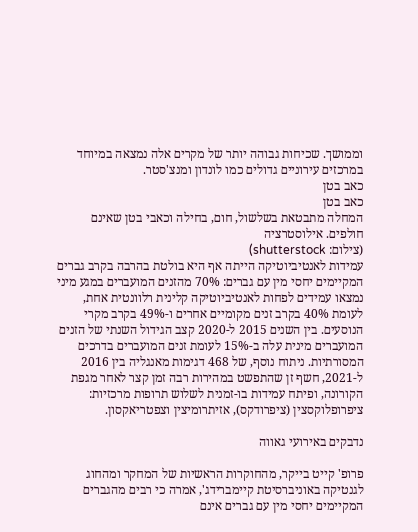וממושך. שכיחות גבוהה יותר של מקרים אלה נמצאה במיוחד במרכזים עירוניים גדולים כמו לונדון ומנצ'סטר.
כאב בטן
כאב בטן
המחלה מתבטאת בשלשול, חום, בחילה וכאבי בטן שאינם חולפים. אילוסטרציה
(צילום: shutterstock)
עמידות לאנטיביוטיקה הייתה אף היא בולטת בהרבה בקרב גברים המקיימים יחסי מין עם גברים: 70% מהזנים המועברים במגע מיני נמצאו עמידים לפחות לאנטיביוטיקה קלינית רלוונטית אחת, לעומת 40% בקרב זנים מקומיים אחרים ו-49% בקרב מקרי הנוסעים. בין השנים 2015 ל-2020 קצב הגידול השנתי של הזנים המועברים מינית עלה ב-15% לעומת זנים המועברים בדרכים המסורתיות. ניתוח נוסף, של 468 דגימות מאנגליה בין 2016 ל-2021, חשף זן שהתפשט במהירות רבה זמן קצר לאחר מגפת הקורונה, ופיתח עמידות בו-זמנית לשלוש תרופות מרכזיות: ציפרופלוקסצין (ציפרודקס), אזיתרומיצין וצפטריאקסון.

נדבקים באירועי גאווה

פרופ' קייט בייקר, מהחוקרות הראשיות של המחקר ומהחוג לגנטיקה באוניברסיטת קיימברידג', אמרה כי רבים מהגברים המקיימים יחסי מין עם גברים אינם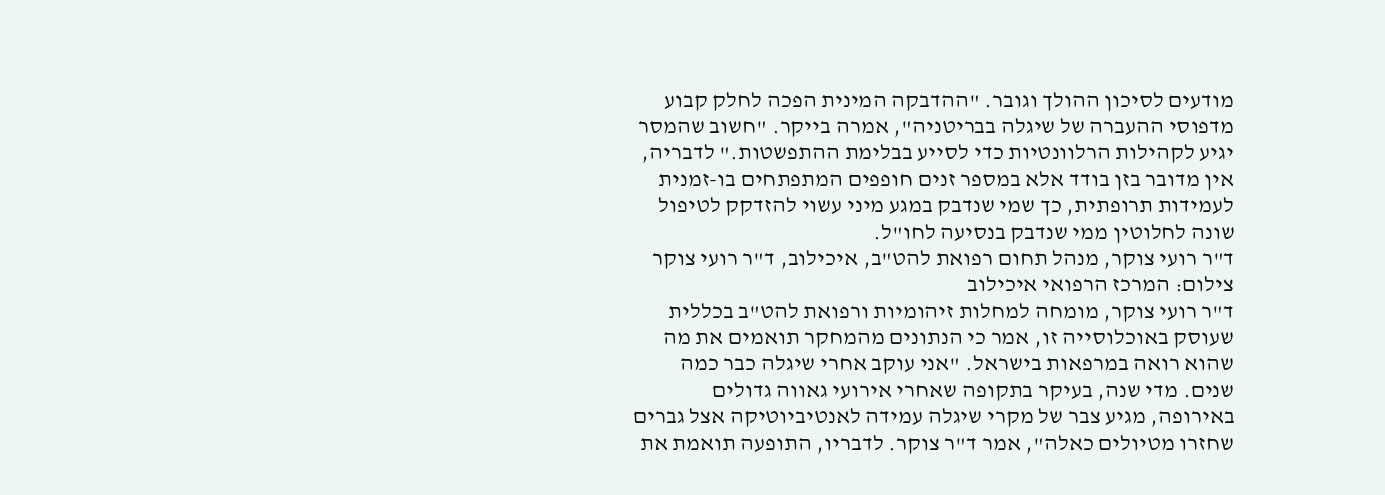מודעים לסיכון ההולך וגובר. "ההדבקה המינית הפכה לחלק קבוע מדפוסי ההעברה של שיגלה בבריטניה", אמרה בייקר. "חשוב שהמסר יגיע לקהילות הרלוונטיות כדי לסייע בבלימת ההתפשטות." לדבריה, אין מדובר בזן בודד אלא במספר זנים חופפים המתפתחים בו-זמנית לעמידות תרופתית, כך שמי שנדבק במגע מיני עשוי להזדקק לטיפול שונה לחלוטין ממי שנדבק בנסיעה לחו"ל.
ד"ר רועי צוקר, מנהל תחום רפואת להט"ב, איכילוב, ד"ר רועי צוקר צילום: המרכז הרפואי איכילוב
ד"ר רועי צוקר, מומחה למחלות זיהומיות ורפואת להט"ב בכללית שעוסק באוכלוסייה זו, אמר כי הנתונים מהמחקר תואמים את מה שהוא רואה במרפאות בישראל. "אני עוקב אחרי שיגלה כבר כמה שנים. מדי שנה, בעיקר בתקופה שאחרי אירועי גאווה גדולים באירופה, מגיע צבר של מקרי שיגלה עמידה לאנטיביוטיקה אצל גברים שחזרו מטיולים כאלה", אמר ד"ר צוקר. לדבריו, התופעה תואמת את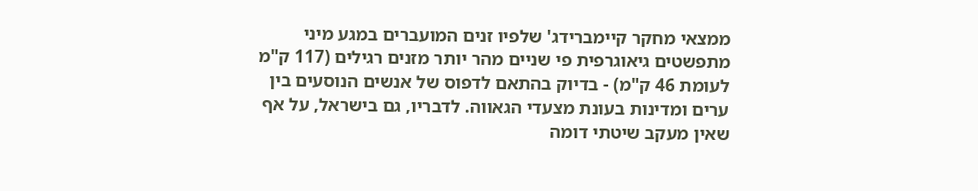ממצאי מחקר קיימברידג' שלפיו זנים המועברים במגע מיני מתפשטים גיאוגרפית פי שניים מהר יותר מזנים רגילים (117 ק"מ לעומת 46 ק"מ) - בדיוק בהתאם לדפוס של אנשים הנוסעים בין ערים ומדינות בעונת מצעדי הגאווה. לדבריו, גם בישראל, על אף שאין מעקב שיטתי דומה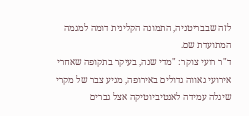לזה שבבריטניה, התמונה הקלינית דומה למגמה המתועדת שם.
ד"ר רועי צוקר: "מדי שנה, בעיקר בתקופה שאחרי אירועי גאווה גדולים באירופה, מגיע צבר של מקרי שיגלה עמידה לאנטיביוטיקה אצל גברים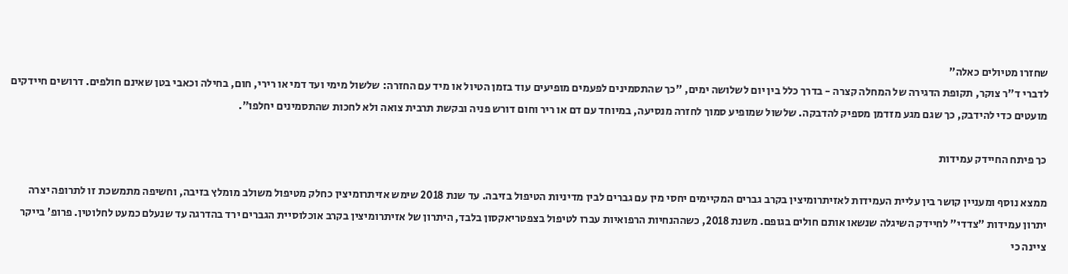שחזרו מטיולים כאלה"
לדברי ד"ר צוקר, תקופת הדגירה של המחלה קצרה - בדרך כלל בין יום לשלושה ימים, "כך שהתסמינים לפעמים מופיעים עוד בזמן הטיול או מיד עם החזרה: שלשול מימי ועד דמי או רירי, חום, בחילה וכאבי בטן שאינם חולפים. דרושים חיידקים מועטים כדי להידבק, כך שגם מגע מזדמן מספיק להדבקה. שלשול שמופיע סמוך לחזרה מנסיעה, במיוחד עם דם או ריר וחום דורש פניה ובקשת תרבית צואה ולא לחכות שהתסמינים יחלפו".

כך פיתח החיידק עמידות

ממצא נוסף ומעניין קושר בין עליית העמידות לאזיתרומיצין בקרב גברים המקיימים יחסי מין עם גברים לבין מדיניות הטיפול בזיבה. עד שנת 2018 שימש אזיתרומיצין כחלק מטיפול משולב מומלץ בזיבה, וחשיפה מתמשכת זו לתרופה יצרה יתרון עמידות "צדדי" לחיידק השיגלה שנשאו אותם חולים בגופם. משנת 2018, כשההנחיות הרפואיות עברו לטיפול בצפטריאקסון בלבד, היתרון של אזיתרומיצין בקרב אוכלוסיית הגברים ירד בהדרגה עד שנעלם כמעט לחלוטין. פרופ' בייקר ציינה כי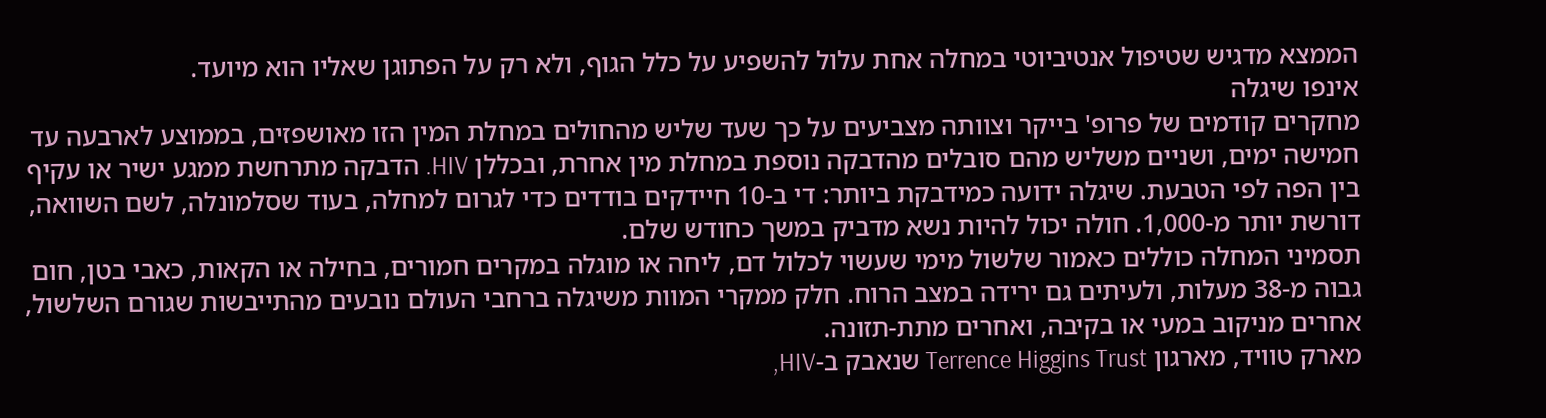הממצא מדגיש שטיפול אנטיביוטי במחלה אחת עלול להשפיע על כלל הגוף, ולא רק על הפתוגן שאליו הוא מיועד.
אינפו שיגלה
מחקרים קודמים של פרופ' בייקר וצוותה מצביעים על כך שעד שליש מהחולים במחלת המין הזו מאושפזים, בממוצע לארבעה עד חמישה ימים, ושניים משליש מהם סובלים מהדבקה נוספת במחלת מין אחרת, ובכללן HIV. הדבקה מתרחשת ממגע ישיר או עקיף בין הפה לפי הטבעת. שיגלה ידועה כמידבקת ביותר: די ב-10 חיידקים בודדים כדי לגרום למחלה, בעוד שסלמונלה, לשם השוואה, דורשת יותר מ-1,000. חולה יכול להיות נשא מדביק במשך כחודש שלם.
תסמיני המחלה כוללים כאמור שלשול מימי שעשוי לכלול דם, ליחה או מוגלה במקרים חמורים, בחילה או הקאות, כאבי בטן, חום גבוה מ-38 מעלות, ולעיתים גם ירידה במצב הרוח. חלק ממקרי המוות משיגלה ברחבי העולם נובעים מהתייבשות שגורם השלשול, אחרים מניקוב במעי או בקיבה, ואחרים מתת-תזונה.
מארק טוויד, מארגון Terrence Higgins Trust שנאבק ב-HIV,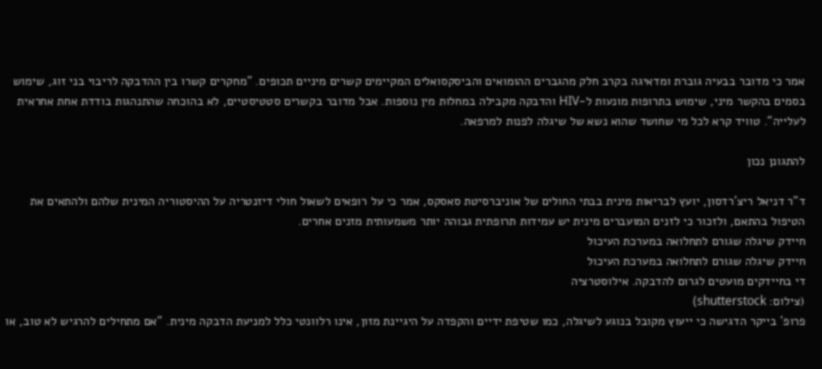אמר כי מדובר בבעיה גוברת ומדאיגה בקרב חלק מהגברים ההומואים והביסקסואלים המקיימים קשרים מיניים תכופים. "מחקרים קשרו בין ההדבקה לריבוי בני זוג, שימוש בסמים בהקשר מיני, שימוש בתרופות מונעות ל-HIV והדבקה מקבילה במחלות מין נוספות. אבל מדובר בקשרים סטטיסטיים, לא בהוכחה שהתנהגות בודדת אחת אחראית לעלייה". טוויד קרא לכל מי שחושד שהוא נשא של שיגלה לפנות למרפאה.

להתגונן נכון

ד"ר דניאל ריצ'רדסון, יועץ לבריאות מינית בבתי החולים של אוניברסיטת סאסקס, אמר כי על רופאים לשאול חולי דיזנטריה על ההיסטוריה המינית שלהם ולהתאים את הטיפול בהתאם, ולזכור כי לזנים המועברים מינית יש עמידות תרופתית גבוהה יותר משמעותית מזנים אחרים.
חיידק שיגלה שגורם לתחלואה במערכת העיכול
חיידק שיגלה שגורם לתחלואה במערכת העיכול
די בחיידקים מועטים לגרום להדבקה. אילוסטרציה
(צילום: shutterstock)
פרופ' בייקר הדגישה כי ייעוץ מקובל בנוגע לשיגלה, כמו שטיפת ידיים והקפדה על היגיינת מזון, אינו רלוונטי כלל למניעת הדבקה מינית. "אם מתחילים להרגיש לא טוב, או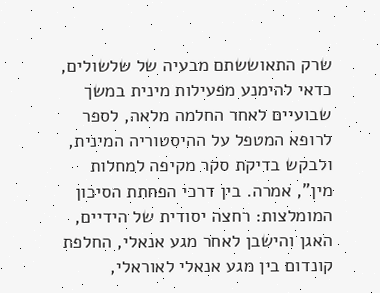שרק התאוששתם מבעיה של שלשולים, כדאי להימנע מפעילות מינית במשך שבועיים לאחר החלמה מלאה, לספר לרופא המטפל על ההיסטוריה המינית, ולבקש בדיקת סקר מקיפה למחלות מין", אמרה. בין דרכי הפחתת הסיכון המומלצות: רחצה יסודית של הידיים, האגן והישבן לאחר מגע אנאלי, החלפת קונדום בין מגע אנאלי לאוראלי,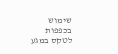שימוש בכפפות לטקס במגע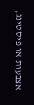אצבעות או פיסטינג,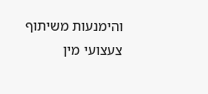והימנעות משיתוף צעצועי מין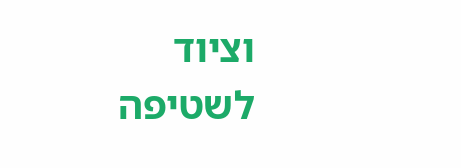וציוד לשטיפה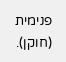פנימית (חוקן).